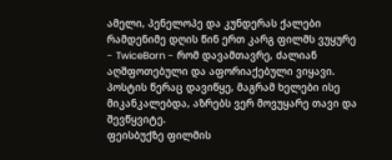ამელი, პენელოპე და კუნდერას ქალები
რამდენიმე დღის წინ ერთ კარგ ფილმს ვუყურე - TwiceBorn - რომ დავამთავრე, ძალიან აღშფოთებული და აფორიაქებული ვიყავი. პოსტის წერაც დავიწყე, მაგრამ ხელები ისე მიკანკალებდა, აზრებს ვერ მოვუყარე თავი და შევწყვიტე.
ფეისბუქზე ფილმის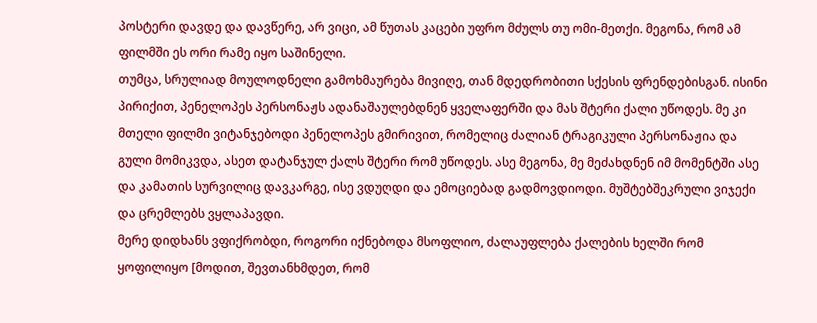პოსტერი დავდე და დავწერე, არ ვიცი, ამ წუთას კაცები უფრო მძულს თუ ომი-მეთქი. მეგონა, რომ ამ ფილმში ეს ორი რამე იყო საშინელი.
თუმცა, სრულიად მოულოდნელი გამოხმაურება მივიღე, თან მდედრობითი სქესის ფრენდებისგან. ისინი პირიქით, პენელოპეს პერსონაჟს ადანაშაულებდნენ ყველაფერში და მას შტერი ქალი უწოდეს. მე კი მთელი ფილმი ვიტანჯებოდი პენელოპეს გმირივით, რომელიც ძალიან ტრაგიკული პერსონაჟია და გული მომიკვდა, ასეთ დატანჯულ ქალს შტერი რომ უწოდეს. ასე მეგონა, მე მეძახდნენ იმ მომენტში ასე და კამათის სურვილიც დავკარგე, ისე ვდუღდი და ემოციებად გადმოვდიოდი. მუშტებშეკრული ვიჯექი და ცრემლებს ვყლაპავდი.
მერე დიდხანს ვფიქრობდი, როგორი იქნებოდა მსოფლიო, ძალაუფლება ქალების ხელში რომ ყოფილიყო [მოდით, შევთანხმდეთ, რომ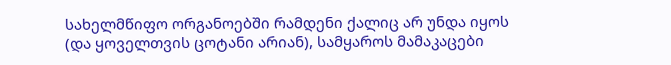სახელმწიფო ორგანოებში რამდენი ქალიც არ უნდა იყოს (და ყოველთვის ცოტანი არიან), სამყაროს მამაკაცები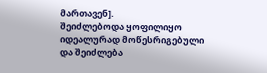მართავენ].
შეიძლებოდა ყოფილიყო იდეალურად მოწესრიგებული და შეიძლება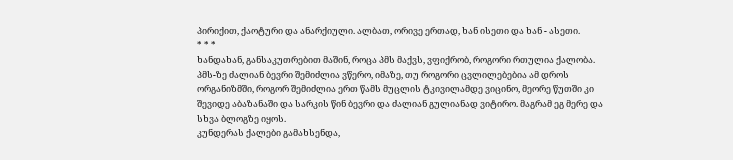პირიქით, ქაოტური და ანარქიული. ალბათ, ორივე ერთად, ხან ისეთი და ხან - ასეთი.
* * *
ხანდახან, განსაკუთრებით მაშინ, როცა პმს მაქვს, ვფიქრობ, როგორი რთულია ქალობა. პმს-ზე ძალიან ბევრი შემიძლია ვწერო, იმაზე, თუ როგორი ცვლილებებია ამ დროს ორგანიზმში, როგორ შემიძლია ერთ წამს მუცლის ტკივილამდე ვიცინო, მეორე წუთში კი შევიდე აბაზანაში და სარკის წინ ბევრი და ძალიან გულიანად ვიტირო. მაგრამ ეგ მერე და სხვა ბლოგზე იყოს.
კუნდერას ქალები გამახსენდა,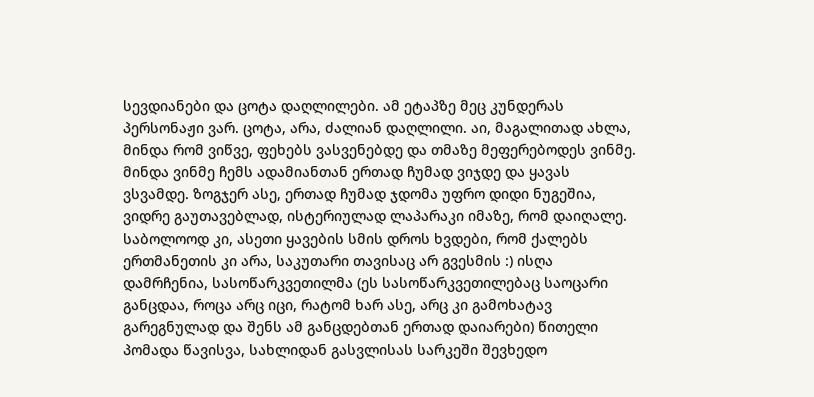სევდიანები და ცოტა დაღლილები. ამ ეტაპზე მეც კუნდერას პერსონაჟი ვარ. ცოტა, არა, ძალიან დაღლილი. აი, მაგალითად ახლა, მინდა რომ ვიწვე, ფეხებს ვასვენებდე და თმაზე მეფერებოდეს ვინმე.
მინდა ვინმე ჩემს ადამიანთან ერთად ჩუმად ვიჯდე და ყავას ვსვამდე. ზოგჯერ ასე, ერთად ჩუმად ჯდომა უფრო დიდი ნუგეშია, ვიდრე გაუთავებლად, ისტერიულად ლაპარაკი იმაზე, რომ დაიღალე.
საბოლოოდ კი, ასეთი ყავების სმის დროს ხვდები, რომ ქალებს ერთმანეთის კი არა, საკუთარი თავისაც არ გვესმის :) ისღა დამრჩენია, სასოწარკვეთილმა (ეს სასოწარკვეთილებაც საოცარი განცდაა, როცა არც იცი, რატომ ხარ ასე, არც კი გამოხატავ გარეგნულად და შენს ამ განცდებთან ერთად დაიარები) წითელი პომადა წავისვა, სახლიდან გასვლისას სარკეში შევხედო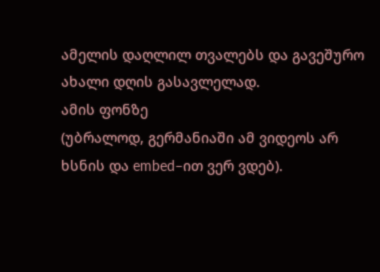ამელის დაღლილ თვალებს და გავეშურო ახალი დღის გასავლელად.
ამის ფონზე
(უბრალოდ, გერმანიაში ამ ვიდეოს არ ხსნის და embed–ით ვერ ვდებ).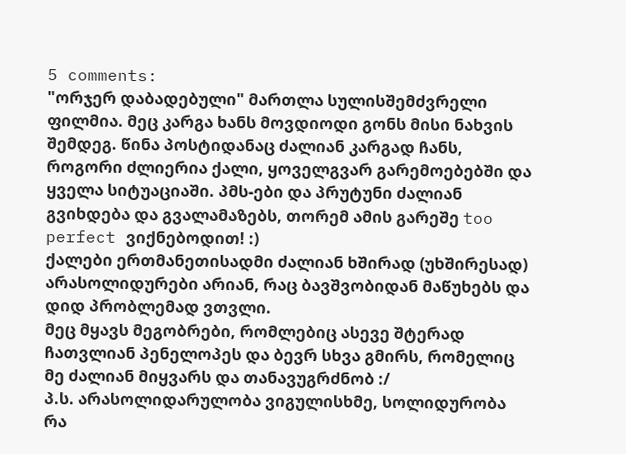5 comments:
"ორჯერ დაბადებული" მართლა სულისშემძვრელი ფილმია. მეც კარგა ხანს მოვდიოდი გონს მისი ნახვის შემდეგ. წინა პოსტიდანაც ძალიან კარგად ჩანს, როგორი ძლიერია ქალი, ყოველგვარ გარემოებებში და ყველა სიტუაციაში. პმს-ები და პრუტუნი ძალიან გვიხდება და გვალამაზებს, თორემ ამის გარეშე too perfect ვიქნებოდით! :)
ქალები ერთმანეთისადმი ძალიან ხშირად (უხშირესად) არასოლიდურები არიან, რაც ბავშვობიდან მაწუხებს და დიდ პრობლემად ვთვლი.
მეც მყავს მეგობრები, რომლებიც ასევე შტერად ჩათვლიან პენელოპეს და ბევრ სხვა გმირს, რომელიც მე ძალიან მიყვარს და თანავუგრძნობ :/
პ.ს. არასოლიდარულობა ვიგულისხმე, სოლიდურობა რა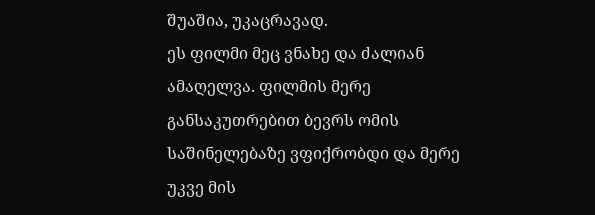შუაშია, უკაცრავად.
ეს ფილმი მეც ვნახე და ძალიან ამაღელვა. ფილმის მერე განსაკუთრებით ბევრს ომის საშინელებაზე ვფიქრობდი და მერე უკვე მის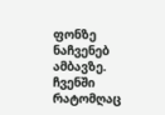ფონზე ნაჩვენებ ამბავზე.
ჩვენში რატომღაც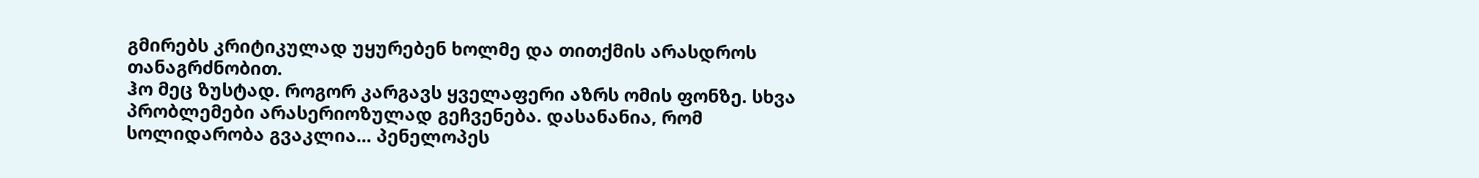გმირებს კრიტიკულად უყურებენ ხოლმე და თითქმის არასდროს თანაგრძნობით.
ჰო მეც ზუსტად. როგორ კარგავს ყველაფერი აზრს ომის ფონზე. სხვა პრობლემები არასერიოზულად გეჩვენება. დასანანია, რომ სოლიდარობა გვაკლია... პენელოპეს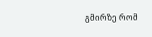გმირზე რომ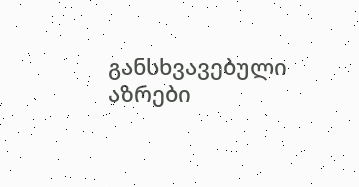განსხვავებული აზრები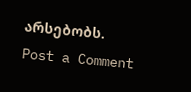არსებობს.
Post a Comment